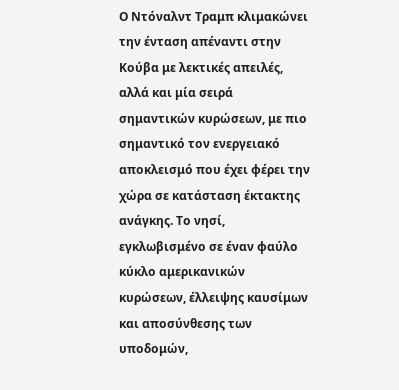Ο Ντόναλντ Τραμπ κλιμακώνει την ένταση απέναντι στην Κούβα με λεκτικές απειλές, αλλά και μία σειρά σημαντικών κυρώσεων, με πιο σημαντικό τον ενεργειακό αποκλεισμό που έχει φέρει την χώρα σε κατάσταση έκτακτης ανάγκης. Το νησί, εγκλωβισμένο σε έναν φαύλο κύκλο αμερικανικών κυρώσεων, έλλειψης καυσίμων και αποσύνθεσης των υποδομών,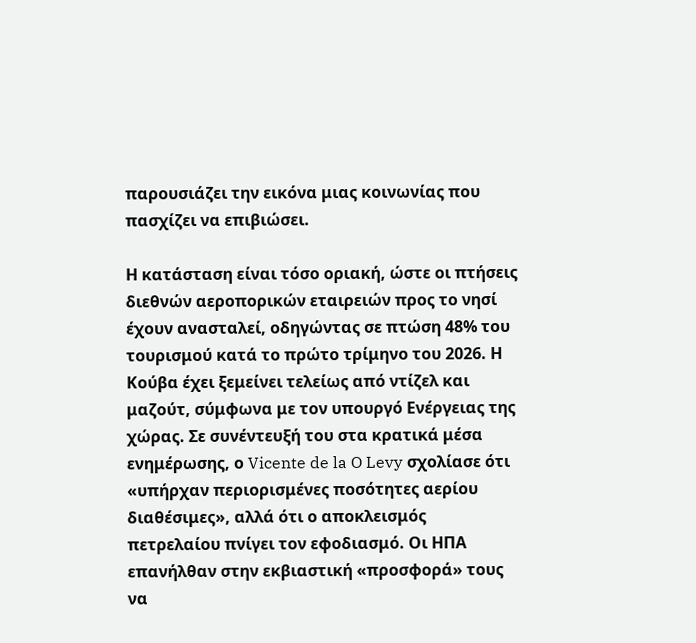παρουσιάζει την εικόνα μιας κοινωνίας που πασχίζει να επιβιώσει.

Η κατάσταση είναι τόσο οριακή, ώστε οι πτήσεις διεθνών αεροπορικών εταιρειών προς το νησί έχουν ανασταλεί, οδηγώντας σε πτώση 48% του τουρισμού κατά το πρώτο τρίμηνο του 2026. Η Κούβα έχει ξεμείνει τελείως από ντίζελ και μαζούτ, σύμφωνα με τον υπουργό Ενέργειας της χώρας. Σε συνέντευξή του στα κρατικά μέσα ενημέρωσης, ο Vicente de la O Levy σχολίασε ότι «υπήρχαν περιορισμένες ποσότητες αερίου διαθέσιμες», αλλά ότι ο αποκλεισμός πετρελαίου πνίγει τον εφοδιασμό. Οι ΗΠΑ επανήλθαν στην εκβιαστική «προσφορά» τους να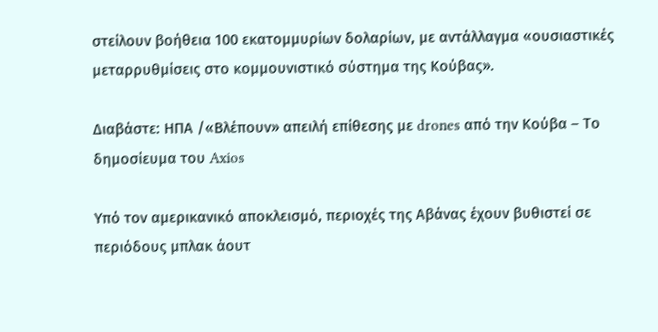στείλουν βοήθεια 100 εκατομμυρίων δολαρίων, με αντάλλαγμα «ουσιαστικές μεταρρυθμίσεις στο κομμουνιστικό σύστημα της Κούβας».

Διαβάστε: ΗΠΑ /«Βλέπουν» απειλή επίθεσης με drones από την Κούβα – Τo δημοσίευμα του Axios

Υπό τον αμερικανικό αποκλεισμό, περιοχές της Αβάνας έχουν βυθιστεί σε περιόδους μπλακ άουτ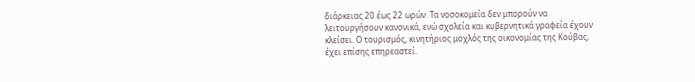διάρκειας 20 έως 22 ωρών. Τα νοσοκομεία δεν μπορούν να λειτουργήσουν κανονικά, ενώ σχολεία και κυβερνητικά γραφεία έχουν κλείσει. Ο τουρισμός, κινητήριος μοχλός της οικονομίας της Κούβας, έχει επίσης επηρεαστεί.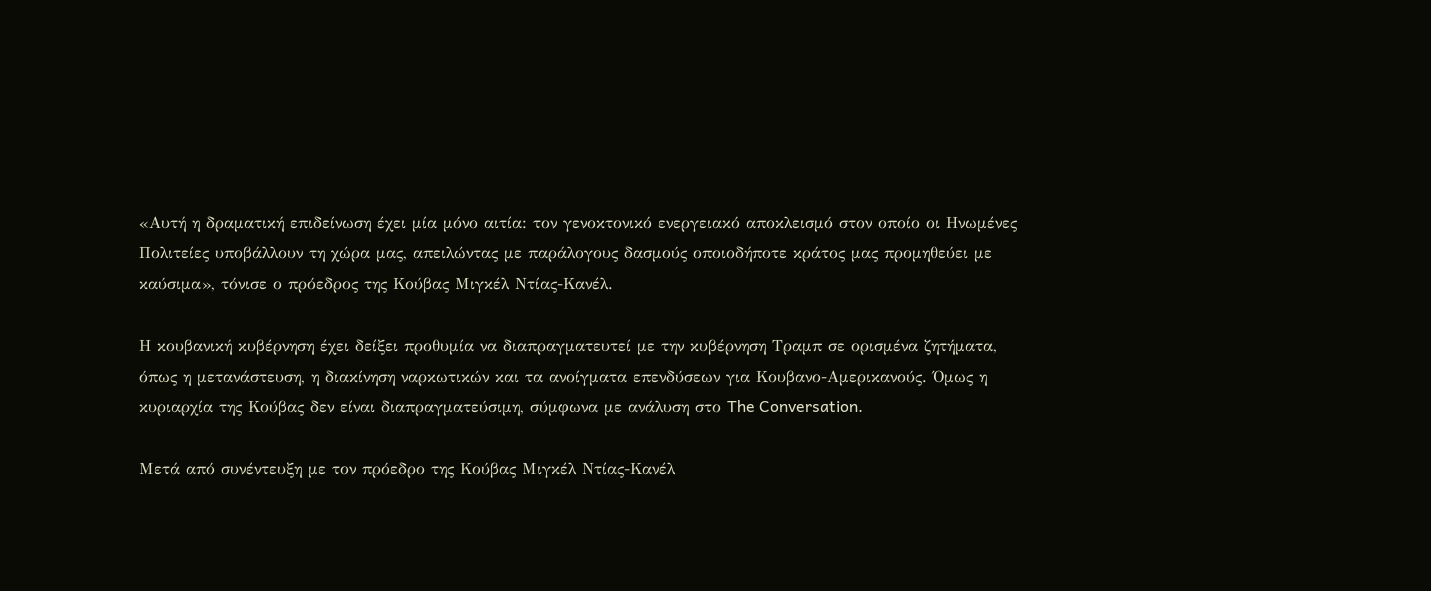«Αυτή η δραματική επιδείνωση έχει μία μόνο αιτία: τον γενοκτονικό ενεργειακό αποκλεισμό στον οποίο οι Ηνωμένες Πολιτείες υποβάλλουν τη χώρα μας, απειλώντας με παράλογους δασμούς οποιοδήποτε κράτος μας προμηθεύει με καύσιμα», τόνισε ο πρόεδρος της Κούβας Μιγκέλ Ντίας-Κανέλ.

Η κουβανική κυβέρνηση έχει δείξει προθυμία να διαπραγματευτεί με την κυβέρνηση Τραμπ σε ορισμένα ζητήματα, όπως η μετανάστευση, η διακίνηση ναρκωτικών και τα ανοίγματα επενδύσεων για Κουβανο-Αμερικανούς. Όμως η κυριαρχία της Κούβας δεν είναι διαπραγματεύσιμη, σύμφωνα με ανάλυση στο The Conversation.

Μετά από συνέντευξη με τον πρόεδρο της Κούβας Μιγκέλ Ντίας-Κανέλ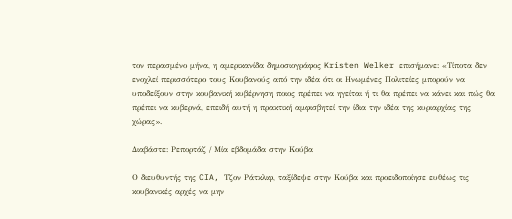τον περασμένο μήνα, η αμερικανίδα δημοσιογράφος Kristen Welker επισήμανε: «Τίποτα δεν ενοχλεί περισσότερο τους Κουβανούς από την ιδέα ότι οι Ηνωμένες Πολιτείες μπορούν να υποδείξουν στην κουβανική κυβέρνηση ποιος πρέπει να ηγείται ή τι θα πρέπει να κάνει και πώς θα πρέπει να κυβερνά, επειδή αυτή η πρακτική αμφισβητεί την ίδια την ιδέα της κυριαρχίας της χώρας».

Διαβάστε: Ρεπορτάζ / Μία εβδομάδα στην Κούβα

Ο διευθυντής της CIA, Τζον Ράτκλιφ, ταξίδεψε στην Κούβα και προειδοποίησε ευθέως τις κουβανικές αρχές να μην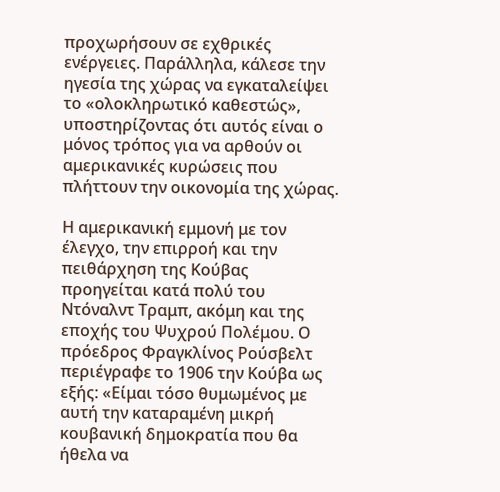προχωρήσουν σε εχθρικές ενέργειες. Παράλληλα, κάλεσε την ηγεσία της χώρας να εγκαταλείψει το «ολοκληρωτικό καθεστώς», υποστηρίζοντας ότι αυτός είναι ο μόνος τρόπος για να αρθούν οι αμερικανικές κυρώσεις που πλήττουν την οικονομία της χώρας.

Η αμερικανική εμμονή με τον έλεγχο, την επιρροή και την πειθάρχηση της Κούβας προηγείται κατά πολύ του Ντόναλντ Τραμπ, ακόμη και της εποχής του Ψυχρού Πολέμου. Ο πρόεδρος Φραγκλίνος Ρούσβελτ περιέγραφε το 1906 την Κούβα ως εξής: «Είμαι τόσο θυμωμένος με αυτή την καταραμένη μικρή κουβανική δημοκρατία που θα ήθελα να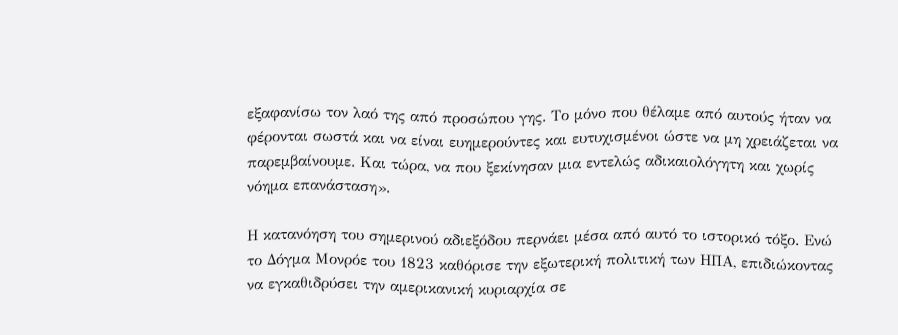εξαφανίσω τον λαό της από προσώπου γης. Το μόνο που θέλαμε από αυτούς ήταν να φέρονται σωστά και να είναι ευημερούντες και ευτυχισμένοι ώστε να μη χρειάζεται να παρεμβαίνουμε. Και τώρα, να που ξεκίνησαν μια εντελώς αδικαιολόγητη και χωρίς νόημα επανάσταση».

Η κατανόηση του σημερινού αδιεξόδου περνάει μέσα από αυτό το ιστορικό τόξο. Ενώ το Δόγμα Μονρόε του 1823 καθόρισε την εξωτερική πολιτική των ΗΠΑ, επιδιώκοντας να εγκαθιδρύσει την αμερικανική κυριαρχία σε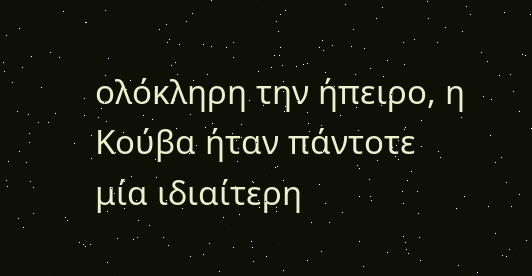ολόκληρη την ήπειρο, η Κούβα ήταν πάντοτε μία ιδιαίτερη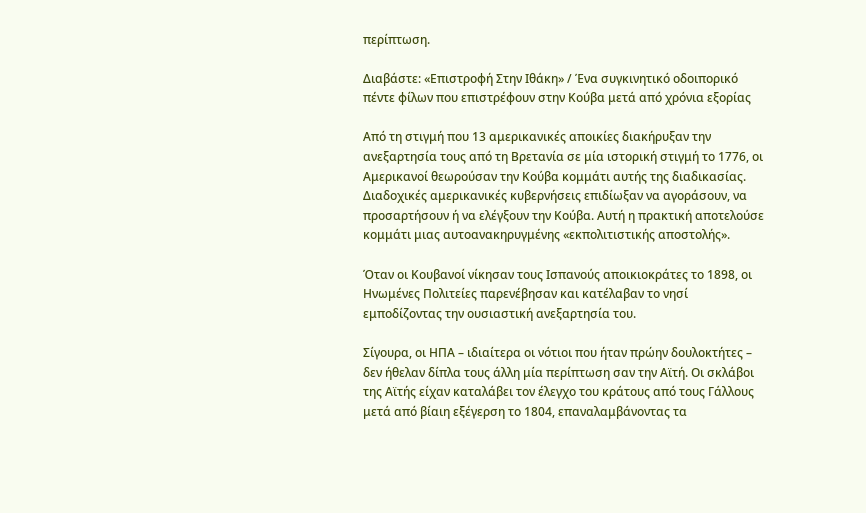περίπτωση.

Διαβάστε: «Επιστροφή Στην Ιθάκη» / Ένα συγκινητικό οδοιπορικό πέντε φίλων που επιστρέφουν στην Κούβα μετά από χρόνια εξορίας

Από τη στιγμή που 13 αμερικανικές αποικίες διακήρυξαν την ανεξαρτησία τους από τη Βρετανία σε μία ιστορική στιγμή το 1776, οι Αμερικανοί θεωρούσαν την Κούβα κομμάτι αυτής της διαδικασίας. Διαδοχικές αμερικανικές κυβερνήσεις επιδίωξαν να αγοράσουν, να προσαρτήσουν ή να ελέγξουν την Κούβα. Αυτή η πρακτική αποτελούσε κομμάτι μιας αυτοανακηρυγμένης «εκπολιτιστικής αποστολής».

Όταν οι Κουβανοί νίκησαν τους Ισπανούς αποικιοκράτες το 1898, οι Ηνωμένες Πολιτείες παρενέβησαν και κατέλαβαν το νησί εμποδίζοντας την ουσιαστική ανεξαρτησία του.

Σίγουρα, οι ΗΠΑ – ιδιαίτερα οι νότιοι που ήταν πρώην δουλοκτήτες – δεν ήθελαν δίπλα τους άλλη μία περίπτωση σαν την Αϊτή. Οι σκλάβοι της Αϊτής είχαν καταλάβει τον έλεγχο του κράτους από τους Γάλλους μετά από βίαιη εξέγερση το 1804, επαναλαμβάνοντας τα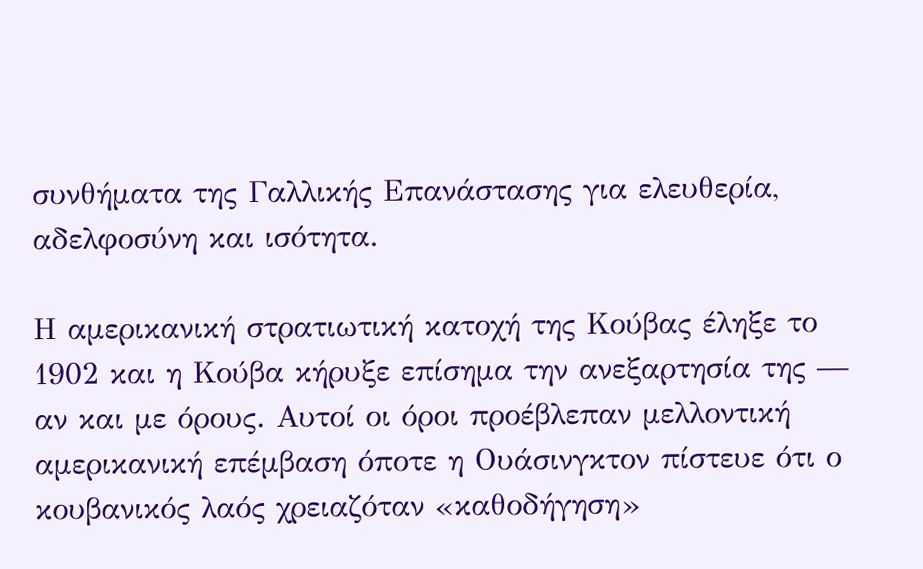συνθήματα της Γαλλικής Επανάστασης για ελευθερία, αδελφοσύνη και ισότητα.

Η αμερικανική στρατιωτική κατοχή της Κούβας έληξε το 1902 και η Κούβα κήρυξε επίσημα την ανεξαρτησία της — αν και με όρους. Αυτοί οι όροι προέβλεπαν μελλοντική αμερικανική επέμβαση όποτε η Ουάσινγκτον πίστευε ότι ο κουβανικός λαός χρειαζόταν «καθοδήγηση»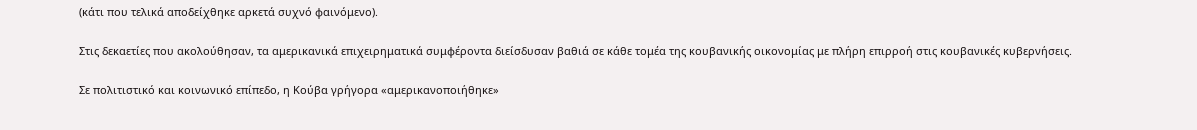(κάτι που τελικά αποδείχθηκε αρκετά συχνό φαινόμενο).

Στις δεκαετίες που ακολούθησαν, τα αμερικανικά επιχειρηματικά συμφέροντα διείσδυσαν βαθιά σε κάθε τομέα της κουβανικής οικονομίας με πλήρη επιρροή στις κουβανικές κυβερνήσεις.

Σε πολιτιστικό και κοινωνικό επίπεδο, η Κούβα γρήγορα «αμερικανοποιήθηκε»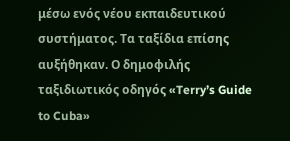μέσω ενός νέου εκπαιδευτικού συστήματος. Τα ταξίδια επίσης αυξήθηκαν. Ο δημοφιλής ταξιδιωτικός οδηγός «Terry’s Guide to Cuba»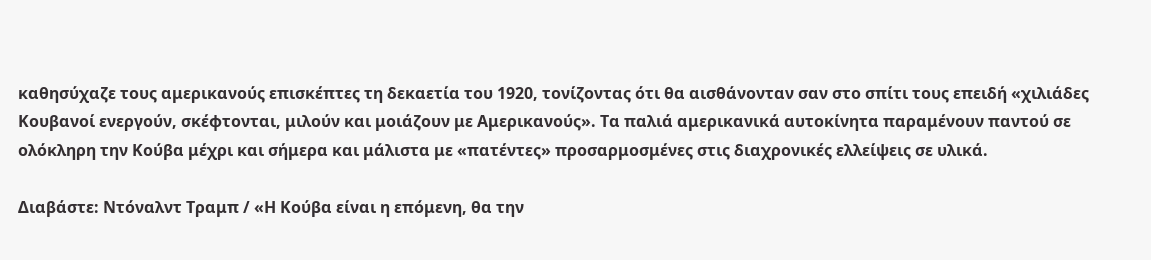καθησύχαζε τους αμερικανούς επισκέπτες τη δεκαετία του 1920, τονίζοντας ότι θα αισθάνονταν σαν στο σπίτι τους επειδή «χιλιάδες Κουβανοί ενεργούν, σκέφτονται, μιλούν και μοιάζουν με Αμερικανούς». Τα παλιά αμερικανικά αυτοκίνητα παραμένουν παντού σε ολόκληρη την Κούβα μέχρι και σήμερα και μάλιστα με «πατέντες» προσαρμοσμένες στις διαχρονικές ελλείψεις σε υλικά.

Διαβάστε: Ντόναλντ Τραμπ / «Η Κούβα είναι η επόμενη, θα την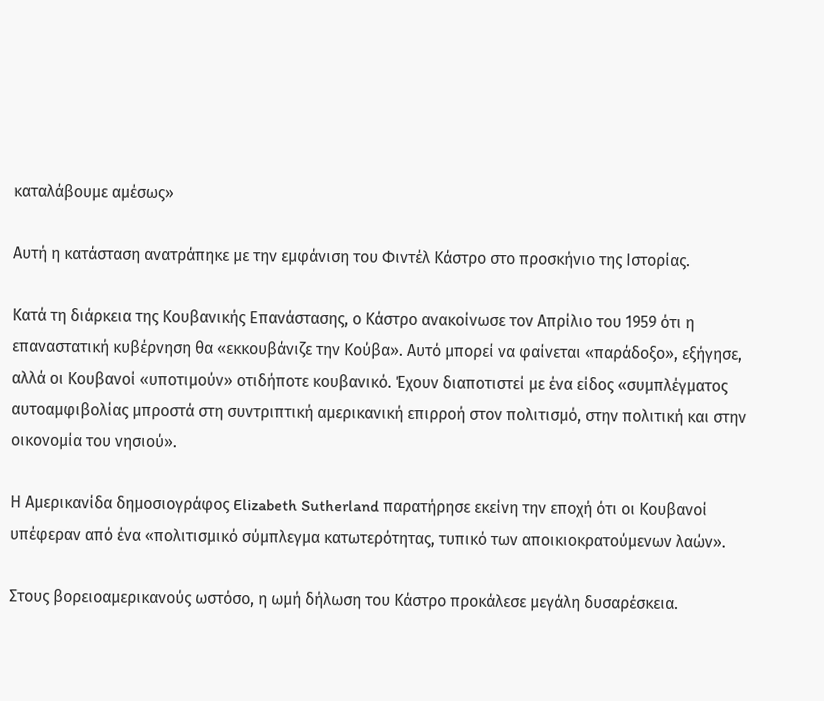καταλάβουμε αμέσως»

Αυτή η κατάσταση ανατράπηκε με την εμφάνιση του Φιντέλ Κάστρο στο προσκήνιο της Ιστορίας.

Κατά τη διάρκεια της Κουβανικής Επανάστασης, ο Κάστρο ανακοίνωσε τον Απρίλιο του 1959 ότι η επαναστατική κυβέρνηση θα «εκκουβάνιζε την Κούβα». Αυτό μπορεί να φαίνεται «παράδοξο», εξήγησε, αλλά οι Κουβανοί «υποτιμούν» οτιδήποτε κουβανικό. Έχουν διαποτιστεί με ένα είδος «συμπλέγματος αυτοαμφιβολίας μπροστά στη συντριπτική αμερικανική επιρροή στον πολιτισμό, στην πολιτική και στην οικονομία του νησιού».

Η Αμερικανίδα δημοσιογράφος Elizabeth Sutherland παρατήρησε εκείνη την εποχή ότι οι Κουβανοί υπέφεραν από ένα «πολιτισμικό σύμπλεγμα κατωτερότητας, τυπικό των αποικιοκρατούμενων λαών».

Στους βορειοαμερικανούς ωστόσο, η ωμή δήλωση του Κάστρο προκάλεσε μεγάλη δυσαρέσκεια.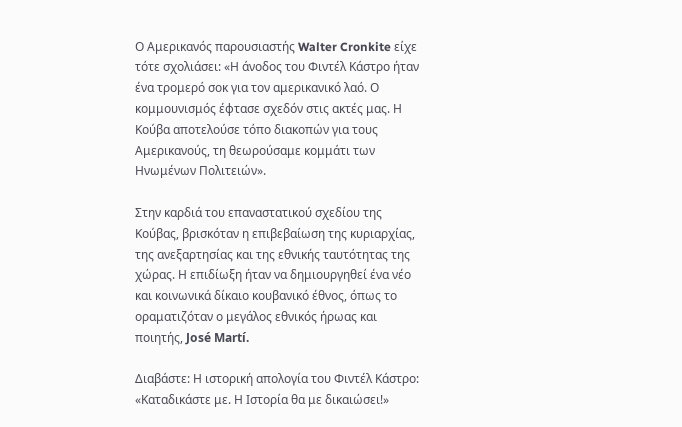Ο Αμερικανός παρουσιαστής Walter Cronkite είχε τότε σχολιάσει: «Η άνοδος του Φιντέλ Κάστρο ήταν ένα τρομερό σοκ για τον αμερικανικό λαό. Ο κομμουνισμός έφτασε σχεδόν στις ακτές μας. Η Κούβα αποτελούσε τόπο διακοπών για τους Αμερικανούς, τη θεωρούσαμε κομμάτι των Ηνωμένων Πολιτειών».

Στην καρδιά του επαναστατικού σχεδίου της Κούβας, βρισκόταν η επιβεβαίωση της κυριαρχίας, της ανεξαρτησίας και της εθνικής ταυτότητας της χώρας. Η επιδίωξη ήταν να δημιουργηθεί ένα νέο και κοινωνικά δίκαιο κουβανικό έθνος, όπως το οραματιζόταν ο μεγάλος εθνικός ήρωας και ποιητής, José Martí.

Διαβάστε: Η ιστορική απολογία του Φιντέλ Κάστρο: «Καταδικάστε με. Η Ιστορία θα με δικαιώσει!»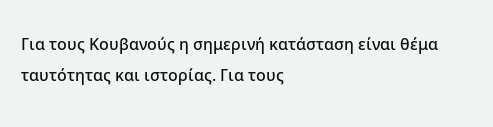Για τους Κουβανούς η σημερινή κατάσταση είναι θέμα ταυτότητας και ιστορίας. Για τους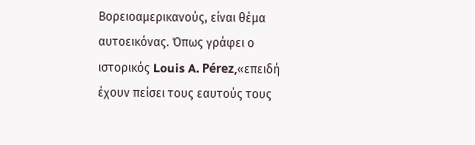Βορειοαμερικανούς, είναι θέμα αυτοεικόνας. Όπως γράφει ο ιστορικός Louis A. Pérez,«επειδή έχουν πείσει τους εαυτούς τους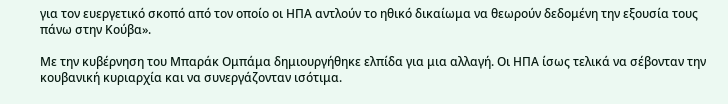για τον ευεργετικό σκοπό από τον οποίο οι ΗΠΑ αντλούν το ηθικό δικαίωμα να θεωρούν δεδομένη την εξουσία τους πάνω στην Κούβα».

Με την κυβέρνηση του Μπαράκ Ομπάμα δημιουργήθηκε ελπίδα για μια αλλαγή. Οι ΗΠΑ ίσως τελικά να σέβονταν την κουβανική κυριαρχία και να συνεργάζονταν ισότιμα.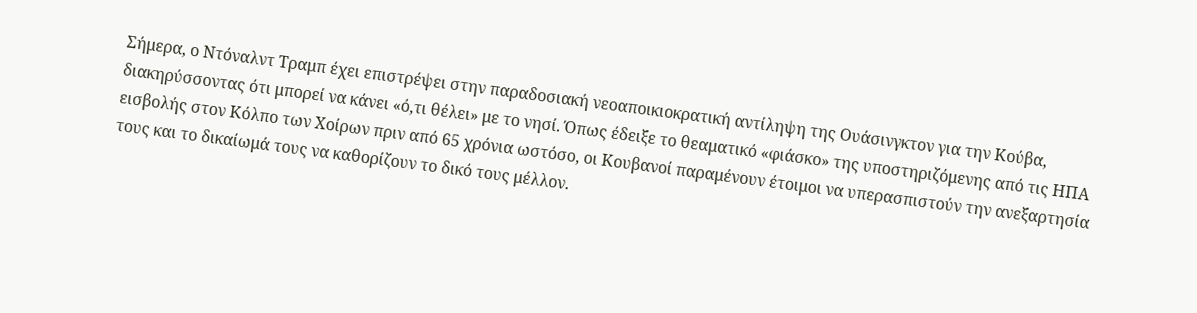Σήμερα, ο Ντόναλντ Τραμπ έχει επιστρέψει στην παραδοσιακή νεοαποικιοκρατική αντίληψη της Ουάσινγκτον για την Κούβα, διακηρύσσοντας ότι μπορεί να κάνει «ό,τι θέλει» με το νησί. Όπως έδειξε το θεαματικό «φιάσκο» της υποστηριζόμενης από τις ΗΠΑ εισβολής στον Κόλπο των Χοίρων πριν από 65 χρόνια ωστόσο, οι Κουβανοί παραμένουν έτοιμοι να υπερασπιστούν την ανεξαρτησία τους και το δικαίωμά τους να καθορίζουν το δικό τους μέλλον.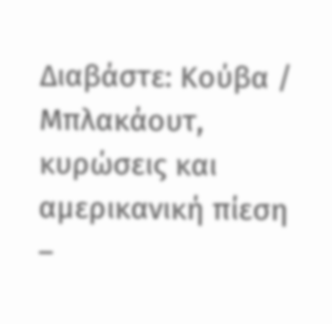Διαβάστε: Κούβα / Μπλακάουτ, κυρώσεις και αμερικανική πίεση –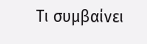Τι συμβαίνει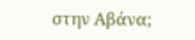στην Αβάνα;